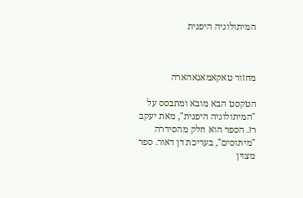המיתולוגיה היפנית



מחזור טאקאמאגאהארה

הטקסט הבא מובא ומתבסס על "המיתולוגיה היפנית", מאת יעקב רז. הספר הוא חלק מהסידרה "מיתוסים", בעריכת דן דאור. ספר מצוין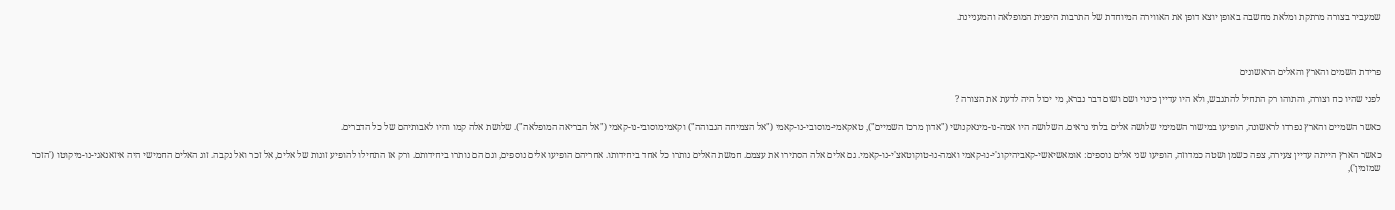שמעביר בצורה מרתקת ומלאת מחשבה באופן יוצא דופן את האווירה המיוחדת של התרבות היפנית המופלאה והמעניינת.



פרידת השמים והארץ והאלים הראשונים

לפני שהיו כח וצורה, והתוהו רק התחיל להתגבש, ולא היו עדיין כינוי ושם ושום דבר נברא, מי יכול היה לדעת את הצורה ?

כאשר השמיים והארץ נפרדו לראשונה, הופיעו במישור השמימי שלושה אלים בלתי נראים. השלושה היו אמה-נו-מינאקנושי ("אדון מרכז השמיים"), טאקאמי-מוסובי-נו-קאמי ("אל הצמיחה הגבוהה") וקאמימוסובי-נו-קאמי ("אל הבריאה המופלאה"). שלושת אלה קמו והיו לאבותיהם של כל הדברים.

כאשר הארץ הייתה עדיין צעירה, צפה כשמן ושטה כמדוזה, הופיעו שני אלים נוספים: אומאשיאשי-קאביהיקוג'י-נו-קאמי ואמה-נו-טוקוטאצ'י-נו-קאמי. גם אלים אלה הסתירו את עצמם. חמשת האלים נותרו כל אחד ביחידותו. אחריהם הופיעו אלים נוספים, וגם הם נותרו ביחידותם. ורק אז התחילו להופיע זוגות של אלים, אל זכר ואל נקבה. זוג האלים החמישי היה איזאנאגי-נו-מיקוטו ('הזכר שמזמין'),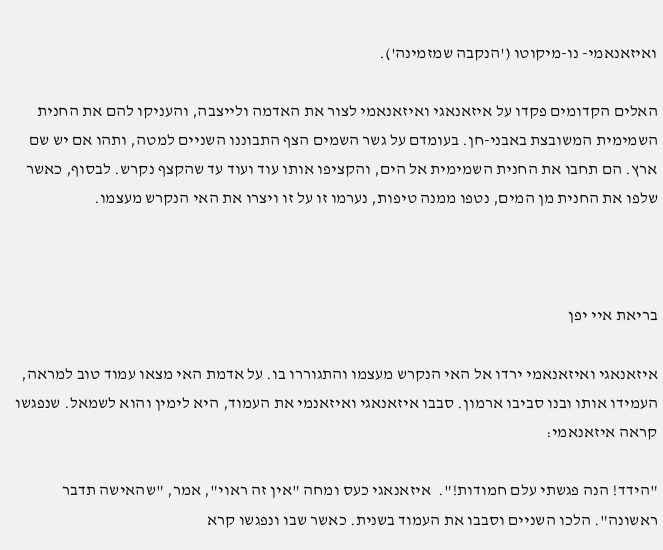ואיזאנאמי- נו-מיקוטו ('הנקבה שמזמינה').

האלים הקדומים פקדו על איזאנאגי ואיזאנאמי לצור את האדמה ולייצבה, והעניקו להם את החנית השמימית המשובצת באבני-חן. בעומדם על גשר השמים הצף התבוננו השניים למטה, ותהו אם יש שם ארץ. הם תחבו את החנית השמימית אל הים, והקציפו אותו עוד ועוד עד שהקצף נקרש. לבסוף, כאשר שלפו את החנית מן המים, נטפו ממנה טיפות, נערמו זו על זו ויצרו את האי הנקרש מעצמו.



בריאת איי יפן

איזאנאגי ואיזאנאמי ירדו אל האי הנקרש מעצמו והתגוררו בו. על אדמת האי מצאו עמוד טוב למראה, העמידו אותו ובנו סביבו ארמון. סבבו איזאנאגי ואיזאנמי את העמוד, היא לימין והוא לשמאל. שנפגשו קראה איזאנאמי:

"הידד! הנה פגשתי עלם חמודות!".  איזאנאגי כעס ומחה "אין זה ראוי", אמר, "שהאישה תדבר ראשונה". הלכו השניים וסבבו את העמוד בשנית. כאשר שבו ונפגשו קרא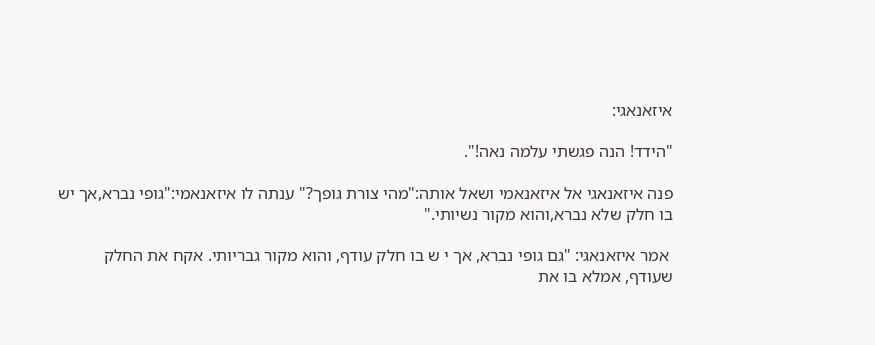איזאנאגי:

"הידד! הנה פגשתי עלמה נאה!".

פנה איזאנאגי אל איזאנאמי ושאל אותה:"מהי צורת גופך?" ענתה לו איזאנאמי:"גופי נברא,אך יש בו חלק שלא נברא,והוא מקור נשיותי."

 אמר איזאנאגי: "גם גופי נברא, אך י ש בו חלק עודף, והוא מקור גבריותי. אקח את החלק שעודף, אמלא בו את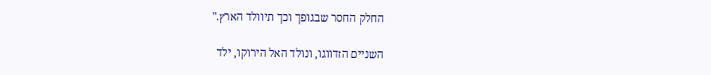החלק החסר שבגופך וכך תיוולד הארץ."

השניים הזדווגו, ונולד האל הירוקו, ילד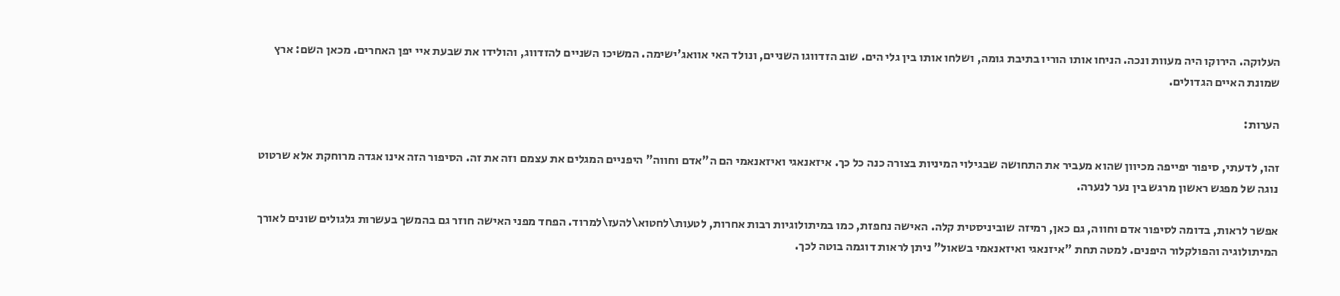העלוקה. הירוקו היה מעוות ונכה. הניחו אותו הוריו בתיבת גומה, ושלחו אותו בין גלי הים. שוב הזדווגו השניים, ונולד האי אוואג'ישימה. המשיכו השניים להזדווג, והולידו את שבעת איי יפן האחרים. מכאן השם: ארץ שמונת האיים הגדולים.

הערות:

זהו, לדעתי, סיפור יפייפה מכיוון שהוא מעביר את התחושה שבגילוי המיניות בצורה כנה כל כך. איזאנאגי ואיזאנאמי הם ה"אדם וחווה" היפניים המגלים את עצמם וזה את זה. הסיפור הזה אינו אגדה מרוחקת אלא שרטוט נוגה של מפגש ראשון מרגש בין נער לנערה.

אפשר לראות, בדומה לסיפור אדם וחווה, גם כאן, רמיזה שוביניסטית קלה. האישה נחפזת, כמו במיתולוגיות רבות אחרות, לטעות\לחטוא\להעז\למרוד. הפחד מפני האישה חוזר גם בהמשך בעשרות גלגולים שונים לאורך המיתולוגיה והפולקלור היפנים. למטה תחת "איזנאגי ואיזאנאמי בשאול" ניתן לראות דוגמה בוטה לכך.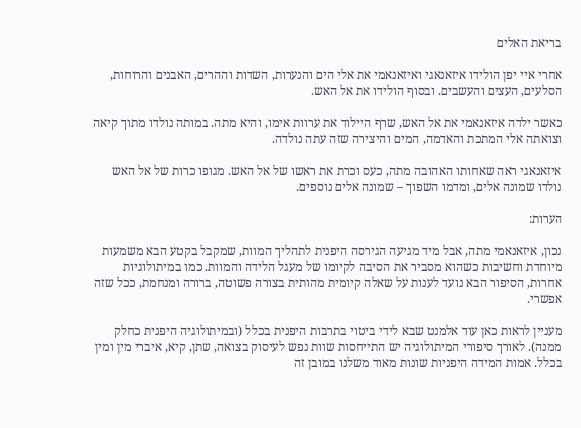בריאת האלים

אחרי איי יפן הולידו איזאנאגי ואיזאנאמי את אלי הים והנערות, השדות וההרים, האבנים והרוחות, הסלעים, העצים והעשבים. ובסוף הולידו את אל האש.

כאשר ילדה איזאנאמי את אל האש, שרף היילוד את ערוות אימו, והיא מתה. במותה נולדו מתוך קיאה וצואתה אלי המתכת והאדמה, המים והיצירה שזה עתה נולדה.

איזאנאגי ראה שאחותו האהובה מתה, כעס וכרת את ראשו של אל האש. מגופו כרות של אל האש נולדו שמונה אלים, ומדמו השפוך – שמונה אלים נוספים.

הערות:

נכון, איזאנאמי מתה, אבל מיד מגיעה הגירסה היפנית לתהליך המוות, שמקבל בקטע הבא משמעות מיוחדת וחשיבות כשהוא מסביר את הסיבה לקיומו של מעגל הלידה והמוות. כמו במיתולוגיות אחרות, הסיפור הבא נועד לענות על שאלה קיומית מהותית בצורה פשוטה, ברורה ומנחמת, ככל שזה אפשרי.

מעניין לראות כאן עוד אלמנט שבא לידי ביטוי בתרבות היפנית בכלל (ובמיתולוגיה היפנית כחלק ממנה). לאורך סיפורי המיתולוגיה יש התייחסות שוות נפש לעיסוק בצואה, שתן, קיא, איברי מין ומין בכלל. אמות המידה היפניות שונות מאוד משלנו במובן זה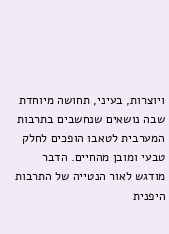ויוצרות, בעיני, תחושה מיוחדת שבה נושאים שנחשבים בתרבות המערבית לטאבו הופכים לחלק טבעי ומובן מהחיים. הדבר מודגש לאור הנטייה של התרבות היפנית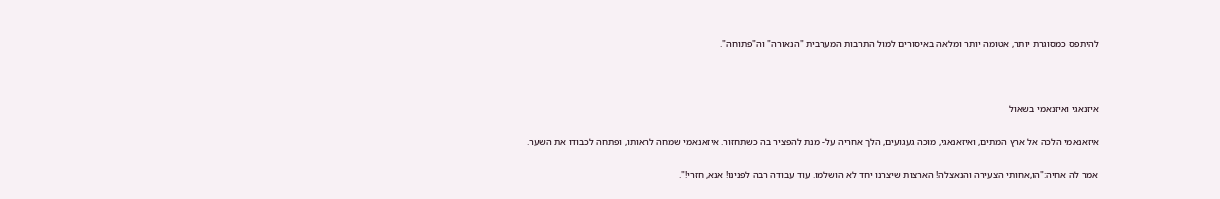להיתפס כמסוגרת יותר, אטומה יותר ומלאה באיסורים למול התרבות המערבית "הנאורה" וה"פתוחה".



איזנאגי ואיזנאמי בשאול

איזאנאמי הלכה אל ארץ המתים, ואיזאנאגי, מוכה געגועים, הלך אחריה על- מנת להפציר בה כשתחזור. איזאנאמי שמחה לראותו, ופתחה לכבודו את השער.

אמר לה אחיה:"הו,אחותי הצעירה והנאצלה! הארצות שיצרנו יחד לא הושלמו. עוד עבודה רבה לפנינו! אנא, חזרי!".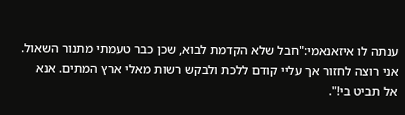ענתה לו איזאנאמי:"חבל שלא הקדמת לבוא, שכן כבר טעמתי מתנור השאול. אני רוצה לחזור אך עליי קודם ללכת ולבקש רשות מאלי ארץ המתים. אנא אל תביט בי!".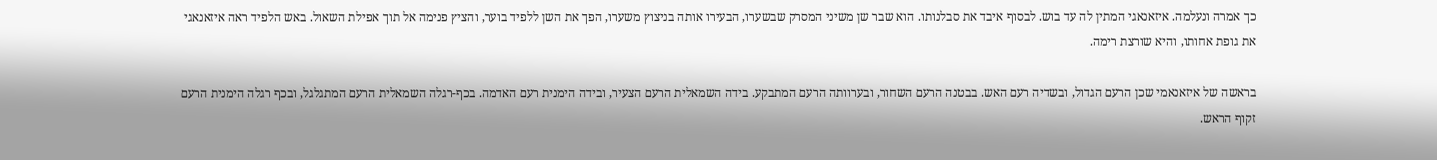כך אמרה ונעלמה. איזאנאגי המתין לה עד בוש. לבסוף איבד את סבלנותו. הוא שבר שן משיני המסרק שבשערו, הבעירו אותה בניצוץ משערו, הפך את השן ללפיד בוער, והציץ פנימה אל תוך אפילת השאול. באש הלפיד ראה איזאנאגי את גופת אחותו, והיא שורצת רימה.

בראשה של איזאנאמי שכן הרעם הגדול, ובשדיה רעם האש. בבטנה הרעם השחור, ובערוותה הרעם המתבקע. בידה השמאלית הרעם הצעיר, ובידה הימנית רעם האדמה. בכף-רגלה השמאלית הרעם המתגלגל, ובכף רגלה הימנית הרעם זקוף הראש.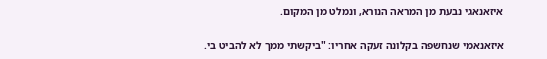איזאנאגי נבעת מן המראה הנורא, ונמלט מן המקום.

איזאנאמי שנחשפה בקלונה זעקה אחריו: "ביקשתי ממך לא להביט בי.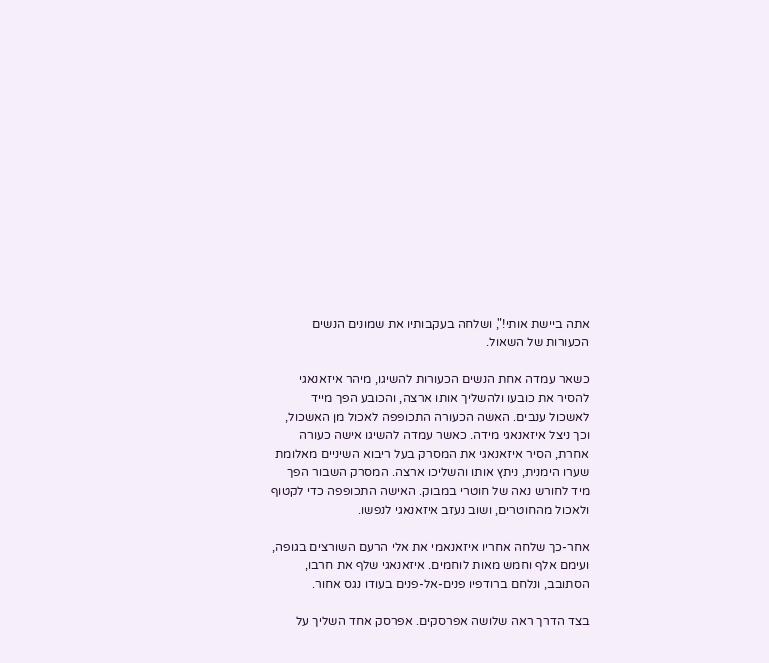אתה ביישת אותי!", ושלחה בעקבותיו את שמונים הנשים הכעורות של השאול.

כשאר עמדה אחת הנשים הכעורות להשיגו, מיהר איזאנאגי להסיר את כובעו ולהשליך אותו ארצה, והכובע הפך מייד לאשכול ענבים. האשה הכעורה התכופפה לאכול מן האשכול, וכך ניצל איזאנאגי מידה. כאשר עמדה להשיגו אישה כעורה אחרת, הסיר איזאנאגי את המסרק בעל ריבוא השיניים מאלומת שערו הימנית, ניתץ אותו והשליכו ארצה. המסרק השבור הפך מיד לחורש נאה של חוטרי במבוק. האישה התכופפה כדי לקטוף ולאכול מהחוטרים, ושוב נעזב איזאנאגי לנפשו.

אחר-כך שלחה אחריו איזאנאמי את אלי הרעם השורצים בגופה, ועימם אלף וחמש מאות לוחמים. איזאנאגי שלף את חרבו, הסתובב, ונלחם ברודפיו פנים-אל-פנים בעודו נגס אחור.

בצד הדרך ראה שלושה אפרסקים. אפרסק אחד השליך על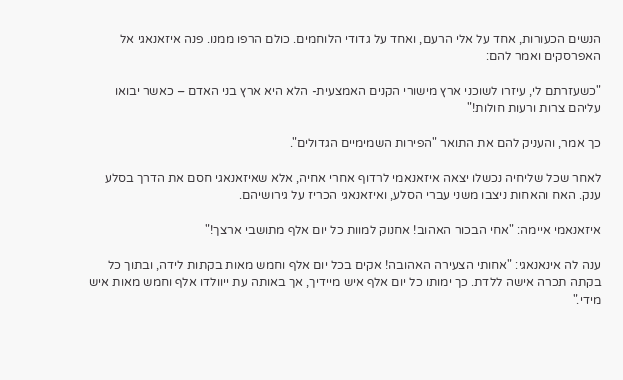הנשים הכעורות, אחד על אלי הרעם, ואחד על גדודי הלוחמים. כולם הרפו ממנו. פנה איזאנאגי אל האפרסקים ואמר להם:

"כשעזרתם לי, עיזרו לשוכני ארץ מישורי הקנים האמצעית- הלא היא ארץ בני האדם – כאשר יבואו עליהם צרות ורעות חולות!"

כך אמר, והעניק להם את התואר "הפירות השמימיים הגדולים".

לאחר שכל שליחיה נכשלו יצאה איזאנאמי לרדוף אחרי אחיה, אלא שאיזאנאגי חסם את הדרך בסלע ענק. האח והאחות ניצבו משני עברי הסלע, ואיזאנאגי הכריז על גירושיהם.

איזאנאמי איימה: "אחי הבכור האהוב! אחנוק למוות כל יום אלף מתושבי ארצך!"

ענה לה אינאנאגי: "אחותי הצעירה האהובה! אקים בכל יום אלף וחמש מאות בקתות לידה, ובתוך כל בקתה תכרה אישה ללדת. כך ימותו כל יום אלף איש מיידיך, אך באותה עת ייוולדו אלף וחמש מאות איש מידי."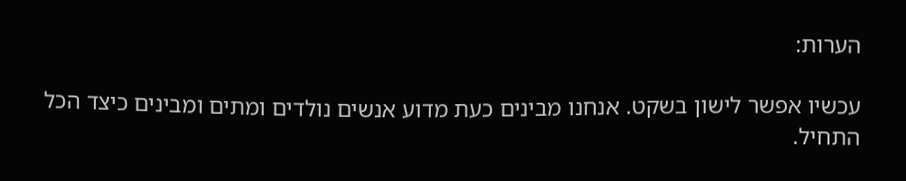הערות:

עכשיו אפשר לישון בשקט. אנחנו מבינים כעת מדוע אנשים נולדים ומתים ומבינים כיצד הכל התחיל.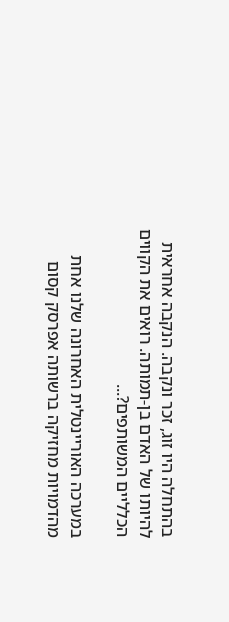בהתחלה היו זוג, זכר ונקבה. הנקבה אחראית להיותו של האדם בן-תמותה. רואים את הקווים הכלליים המשותפים?...

במערכה האוריינטלית האחרונה שלנו אחת מהדמויות מחזיקה ברשותה אפרסק קסום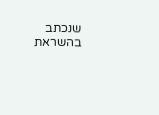שנכתב בהשראת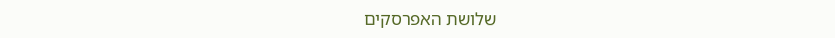שלושת האפרסקים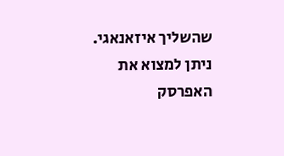שהשליך איזאנאגי. ניתן למצוא את האפרסק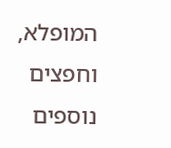המופלא, וחפצים נוספים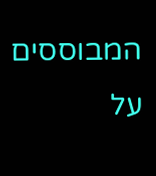המבוססים על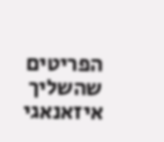הפריטים שהשליך איזאנאגי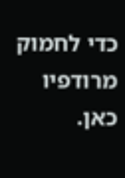כדי לחמוק מרודפיו כאן.